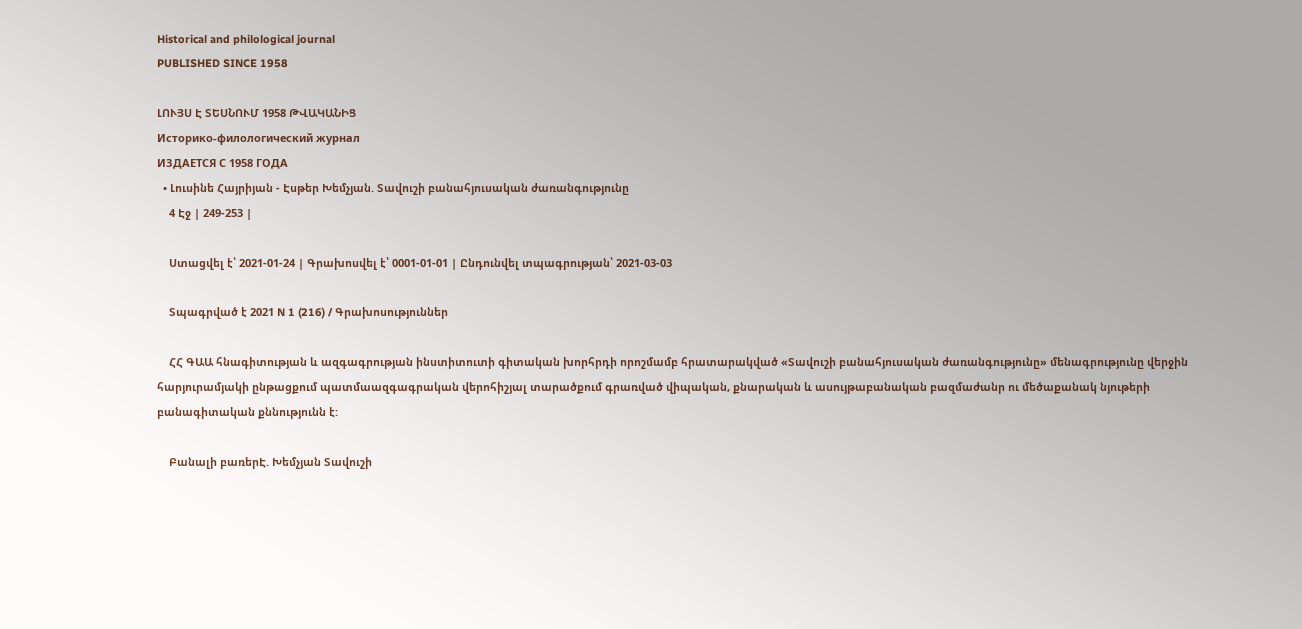Historical and philological journal
PUBLISHED SINCE 1958

ԼՈՒՅՍ Է ՏԵՍՆՈՒՄ 1958 ԹՎԱԿԱՆԻՑ
Историко-филологический журнал
ИЗДАЕТСЯ С 1958 ГОДА
  • Լուսինե Հայրիյան - Էսթեր Խեմչյան. Տավուշի բանահյուսական ժառանգությունը
    4 Էջ | 249-253 |

    Ստացվել է՝ 2021-01-24 | Գրախոսվել է՝ 0001-01-01 | Ընդունվել տպագրության՝ 2021-03-03

    Տպագրված է 2021 N 1 (216) / Գրախոսություններ

    ՀՀ ԳԱԱ հնագիտության և ազգագրության ինստիտուտի գիտական խորհրդի որոշմամբ հրատարակված «Տավուշի բանահյուսական ժառանգությունը» մենագրությունը վերջին հարյուրամյակի ընթացքում պատմաազգագրական վերոհիշյալ տարածքում գրառված վիպական, քնարական և ասույթաբանական բազմաժանր ու մեծաքանակ նյութերի բանագիտական քննությունն է:

    Բանալի բառերԷ. Խեմչյան Տավուշի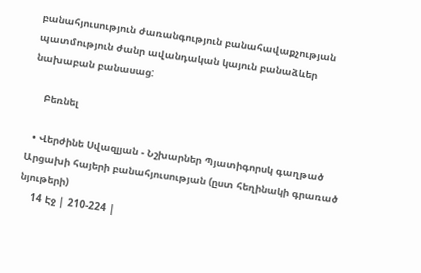բանահյուսություն ժառանգություն բանահավաքչության պատմություն ժանր ավանդական կայուն բանաձևեր նախաբան բանասաց:

    Բեռնել

  • Վերժինե Սվազլյան - Նշխարներ Պյատիգորսկ գաղթած Արցախի հայերի բանահյուսության (ըստ հեղինակի գրառած նյութերի)
    14 Էջ | 210-224 |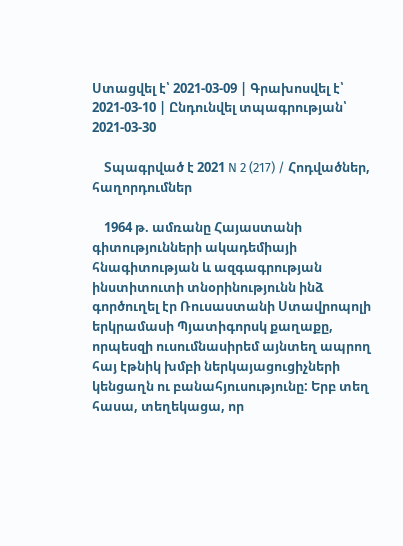Ստացվել է՝ 2021-03-09 | Գրախոսվել է՝ 2021-03-10 | Ընդունվել տպագրության՝ 2021-03-30

    Տպագրված է 2021 N 2 (217) / Հոդվածներ, հաղորդումներ

    1964 թ. ամռանը Հայաստանի գիտությունների ակադեմիայի հնագիտության և ազգագրության ինստիտուտի տնօրինությունն ինձ գործուղել էր Ռուսաստանի Ստավրոպոլի երկրամասի Պյատիգորսկ քաղաքը, որպեսզի ուսումնասիրեմ այնտեղ ապրող հայ էթնիկ խմբի ներկայացուցիչների կենցաղն ու բանահյուսությունը: Երբ տեղ հասա, տեղեկացա, որ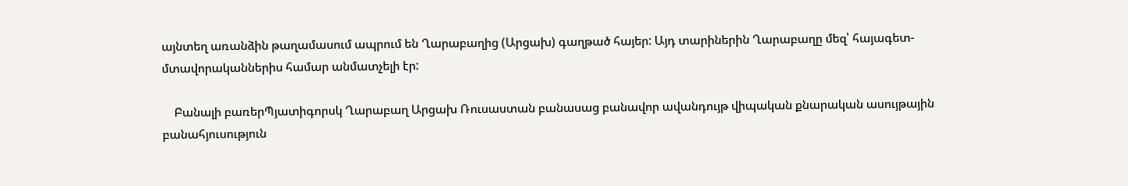այնտեղ առանձին թաղամասում ապրում են Ղարաբաղից (Արցախ) գաղթած հայեր: Այդ տարիներին Ղարաբաղը մեզ՝ հայագետ-մտավորականներիս համար անմատչելի էր:

    Բանալի բառերՊյատիգորսկ Ղարաբաղ Արցախ Ռուսաստան բանասաց բանավոր ավանդույթ վիպական քնարական ասույթային բանահյուսություն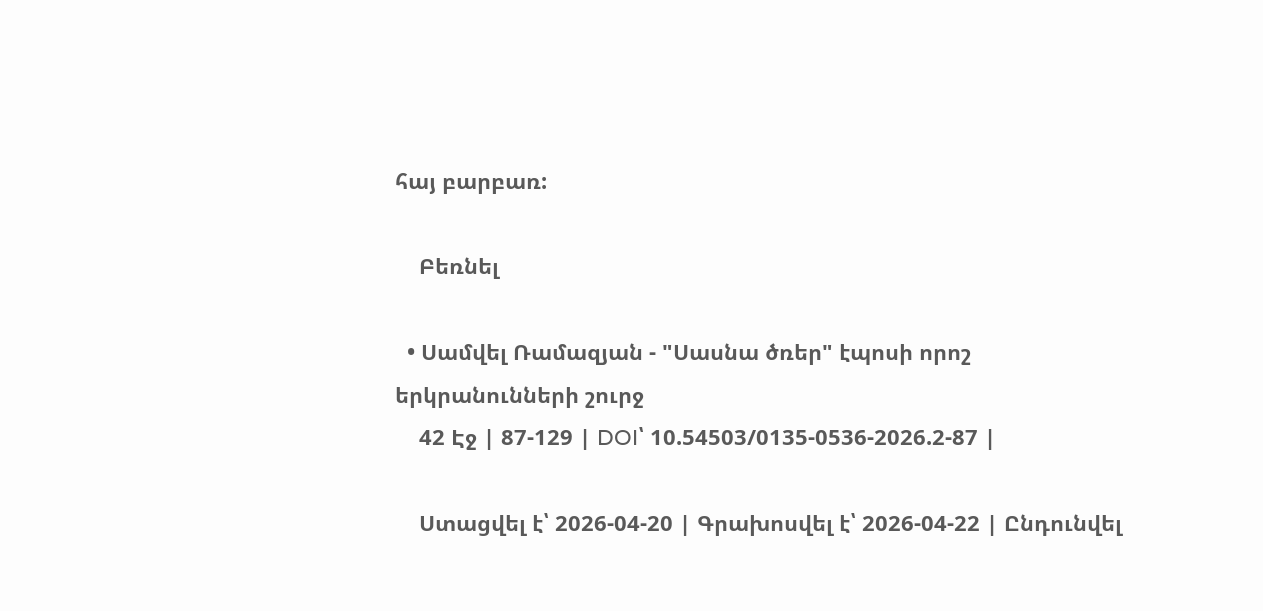հայ բարբառ:

    Բեռնել

  • Սամվել Ռամազյան - "Սասնա ծռեր" էպոսի որոշ երկրանունների շուրջ
    42 Էջ | 87-129 | DOI՝ 10.54503/0135-0536-2026.2-87 |

    Ստացվել է՝ 2026-04-20 | Գրախոսվել է՝ 2026-04-22 | Ընդունվել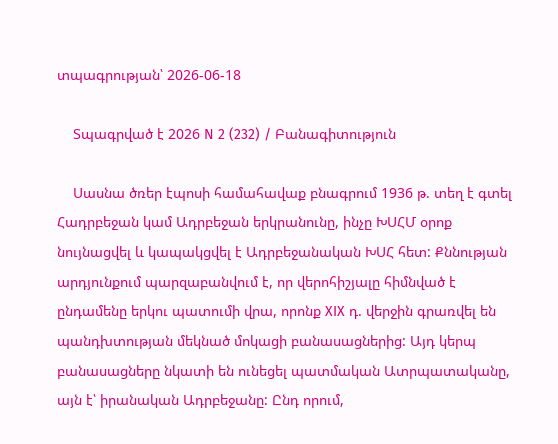տպագրության՝ 2026-06-18

    Տպագրված է 2026 N 2 (232) / Բանագիտություն

    Սասնա ծռեր էպոսի համահավաք բնագրում 1936 թ. տեղ է գտել Հադրբեջան կամ Ադրբեջան երկրանունը, ինչը ԽՍՀՄ օրոք նույնացվել և կապակցվել է Ադրբեջանական ԽՍՀ հետ: Քննության արդյունքում պարզաբանվում է, որ վերոհիշյալը հիմնված է ընդամենը երկու պատումի վրա, որոնք XIX դ. վերջին գրառվել են պանդխտության մեկնած մոկացի բանասացներից: Այդ կերպ բանասացները նկատի են ունեցել պատմական Ատրպատականը, այն է՝ իրանական Ադրբեջանը: Ընդ որում,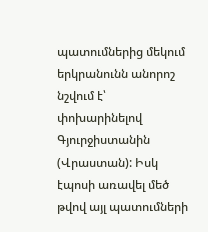պատումներից մեկում երկրանունն անորոշ նշվում է՝ փոխարինելով Գյուրջիստանին (Վրաստան): Իսկ էպոսի առավել մեծ թվով այլ պատումների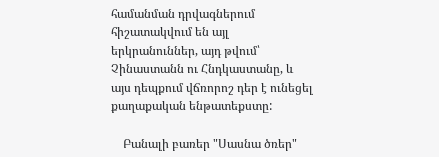համանման դրվագներում հիշատակվում են այլ երկրանուններ, այդ թվում՝ Չինաստանն ու Հնդկաստանը, և այս դեպքում վճռորոշ դեր է ունեցել քաղաքական ենթատեքստը:

    Բանալի բառեր "Սասնա ծռեր"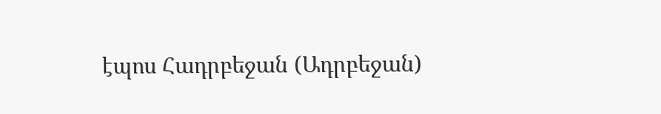էպոս Հադրբեջան (Ադրբեջան)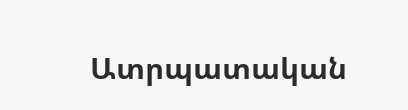Ատրպատական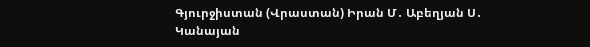Գյուրջիստան (Վրաստան) Իրան Մ․ Աբեղյան Ս․ Կանայան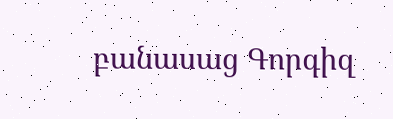բանասաց Գորգիզ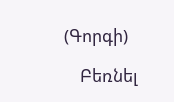(Գորգի)

    Բեռնել